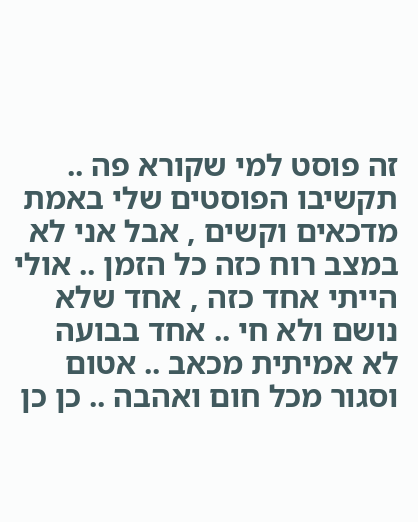זה פוסט למי שקורא פה ..
תקשיבו הפוסטים שלי באמת מדכאים וקשים , אבל אני לא במצב רוח כזה כל הזמן .. אולי הייתי אחד כזה , אחד שלא נושם ולא חי .. אחד בבועה לא אמיתית מכאב .. אטום וסגור מכל חום ואהבה .. כן כן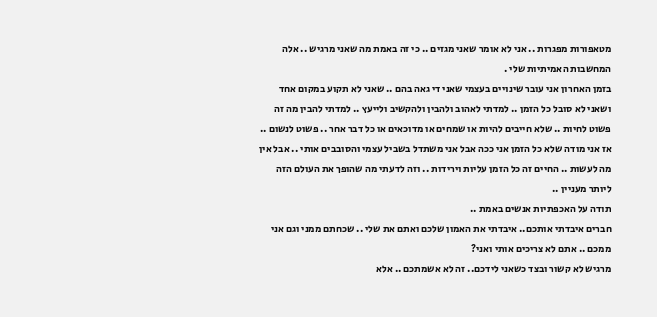מטאפורות מפגרות .. אני לא אומר שאני מגזים .. כי זה באמת מה שאני מרגיש .. אלה המחשבות האמיתיות שלי .
בזמן האחרון אני עובר שינויים בעצמי שאני די גאה בהם .. שאני לא תקוע במקום אחד ושאני לא סובל כל הזמן .. למדתי לאהוב ולהבין ולהקשיב ולייעץ .. למדתי להבין מה זה פשוט לחיות .. שלא חייבים להיות או שמחים או מדוכאים או כל דבר אחר .. פשוט לנשום .. אז אני מודה שלא כל הזמן אני ככה אבל אני משתדל בשביל עצמי והסובבים אותי .. אבל אין מה לעשות .. החיים זה כל הזמן עליות וירידות .. וזה לדעתי מה שהופך את העולם הזה ליותר מעניין ..
תודה על האכפתיות אנשים באמת ..
חברים איבדתי אותכם.. איבדתי את האמון שלכם ואתם את שלי .. שכחתם ממני וגם אני ממכם .. אתם לא צריכים אותי ואני?
מרגיש לא קשור ובצד כשאני לידכם.. זה לא אשמתכם .. אלא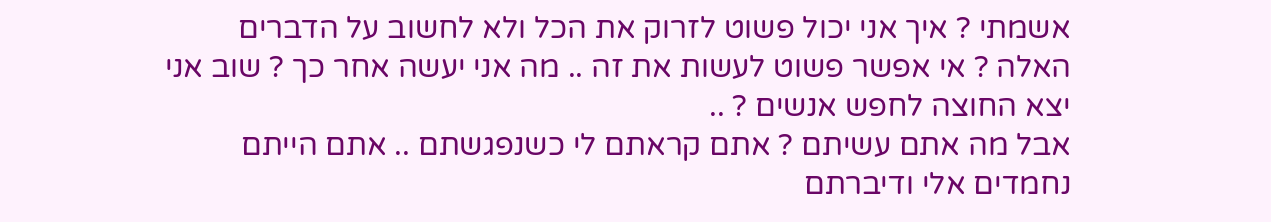אשמתי ? איך אני יכול פשוט לזרוק את הכל ולא לחשוב על הדברים האלה ? אי אפשר פשוט לעשות את זה .. מה אני יעשה אחר כך ? שוב אני יצא החוצה לחפש אנשים ? ..
אבל מה אתם עשיתם ? אתם קראתם לי כשנפגשתם .. אתם הייתם נחמדים אלי ודיברתם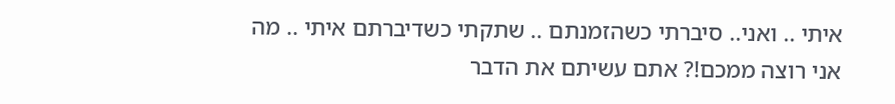איתי .. ואני.. סיברתי כשהזמנתם .. שתקתי כשדיברתם איתי .. מה אני רוצה ממכם!? אתם עשיתם את הדבר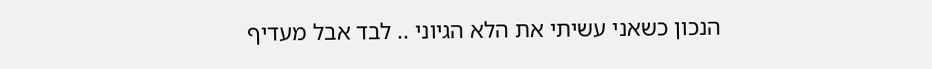הנכון כשאני עשיתי את הלא הגיוני .. לבד אבל מעדיף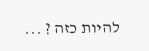להיות כזה ? ...